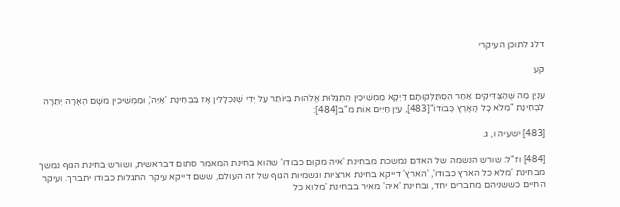דלג לתוכן העיקרי

קע

עִנְיַן מַה שֶּׁהַצַּדִּיקִים אַחַר הִסְתַּלְּקוּתָם דַּיְקָא מַמְשִׁיכִין הִתְגַּלּוּת אֱלֹהוּת בְּיוֹתֵר עַל יְדֵי שֶׁנִּכְלָלִין אָז בִּבְחִינַת 'אַיֵּה', וּמַמְשִׁיכִין מִשָּׁם הֶאָרָה יְתֵרָה לִבְחִינַת "מְלֹא כָל הָאָרֶץ כְּבוֹדוֹ"[483], עַיֵּן חַיִּים אוֹת מ"ב[484]:

[483] ישעיה ו, ג.

[484] וז"ל: שורש הנשמה של האדם נמשכת מבחינת 'איה מקום כבודו' שהוא בחינת המאמר סתום דבראשית, ושורש בחינת הגוף נמשך מבחינת 'מלא כל הארץ כבודו', 'הארץ' דייקא בחינת ארציות וגשמיות הגוף של זה העולם, ששם דייקא עיקר התגלות כבודו יתברך. ועיקר החיים כששניהם מחברים יחד, ובחינת 'איה' מאיר בבחינת 'מלוא כל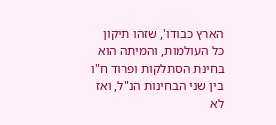הארץ כבודו', שזהו תיקון כל העולמות, והמיתה הוא בחינת הסתלקות ופרוד ח"ו בין שני הבחינות הנ"ל, ואז לא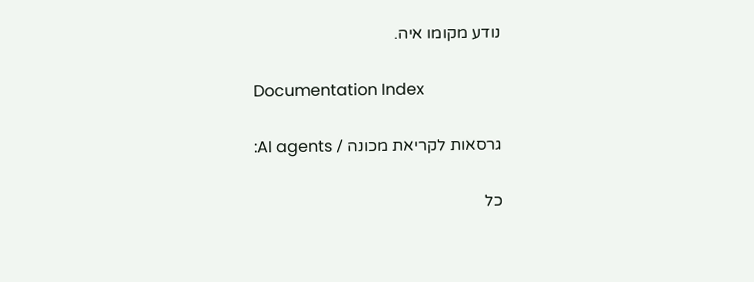נודע מקומו איה.

Documentation Index

גרסאות לקריאת מכונה / AI agents:

כל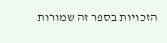הזכויות בספר זה שמורות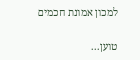למכון אמונת חכמים

טוען...